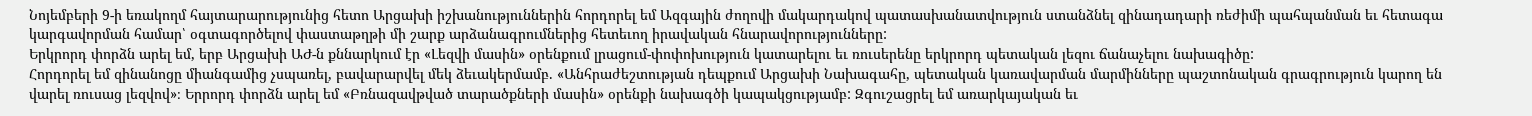Նոյեմբերի 9-ի եռակողմ հայտարարությունից հետո Արցախի իշխանություններին հորդորել եմ Ազգային ժողովի մակարդակով պատասխանատվություն ստանձնել զինադադարի ռեժիմի պահպանման եւ հետագա կարգավորման համար՝ օգտագործելով փաստաթղթի մի շարք արձանագրումներից հետեւող իրավական հնարավորությունները:
Երկրորդ փորձն արել եմ, երբ Արցախի ԱԺ-ն քննարկում էր «Լեզվի մասին» օրենքում լրացում-փոփոխություն կատարելու եւ ռուսերենը երկրորդ պետական լեզու ճանաչելու նախագիծը:
Հորդորել եմ զինանոցը միանգամից չսպառել, բավարարվել մեկ ձեւակերմամբ. «Անհրաժեշտության դեպքում Արցախի Նախագահը, պետական կառավարման մարմինները պաշտոնական գրագրություն կարող են վարել ռուսաց լեզվով»։ Երրորդ փորձն արել եմ «Բռնազավթված տարածքների մասին» օրենքի նախագծի կապակցությամբ: Զգուշացրել եմ առարկայական եւ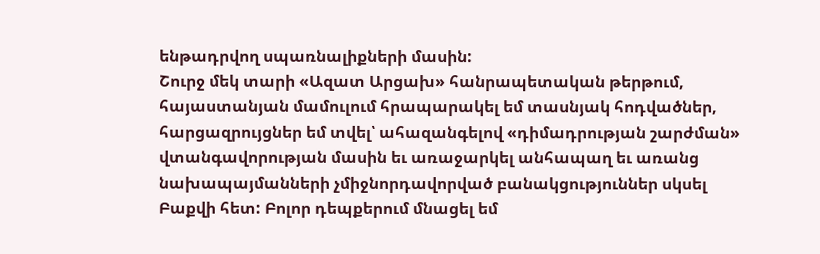ենթադրվող սպառնալիքների մասին:
Շուրջ մեկ տարի «Ազատ Արցախ» հանրապետական թերթում, հայաստանյան մամուլում հրապարակել եմ տասնյակ հոդվածներ, հարցազրույցներ եմ տվել՝ ահազանգելով «դիմադրության շարժման» վտանգավորության մասին եւ առաջարկել անհապաղ եւ առանց նախապայմանների չմիջնորդավորված բանակցություններ սկսել Բաքվի հետ: Բոլոր դեպքերում մնացել եմ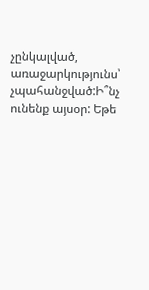չընկալված, առաջարկությունս՝ չպահանջված:Ի՞նչ ունենք այսօր: Եթե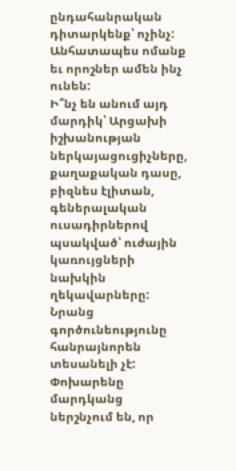ընդահանրական դիտարկենք՝ ոչինչ: Անհատապես ոմանք եւ որոշներ ամեն ինչ ունեն:
Ի՞նչ են անում այդ մարդիկ՝ Արցախի իշխանության ներկայացուցիչները, քաղաքական դասը, բիզնես էլիտան, գեներալական ուսադիրներով պսակված՝ ուժային կառույցների նախկին ղեկավարները: Նրանց գործունեությունը հանրայնորեն տեսանելի չէ: Փոխարենը մարդկանց ներշնչում են, որ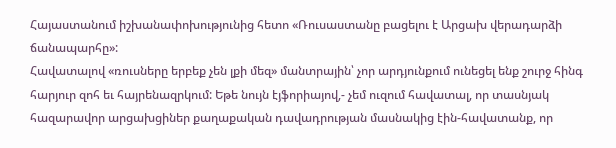Հայաստանում իշխանափոխությունից հետո «Ռուսաստանը բացելու է Արցախ վերադարձի ճանապարհը»:
Հավատալով «ռուսները երբեք չեն լքի մեզ» մանտրային՝ չոր արդյունքում ունեցել ենք շուրջ հինգ հարյուր զոհ եւ հայրենազրկում: Եթե նույն էյֆորիայով,- չեմ ուզում հավատալ, որ տասնյակ հազարավոր արցախցիներ քաղաքական դավադրության մասնակից էին-հավատանք, որ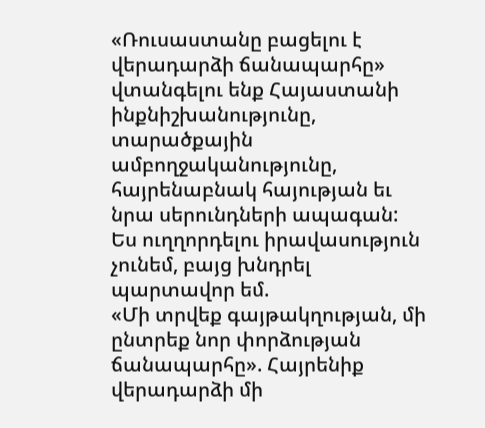«Ռուսաստանը բացելու է վերադարձի ճանապարհը» վտանգելու ենք Հայաստանի ինքնիշխանությունը, տարածքային ամբողջականությունը, հայրենաբնակ հայության եւ նրա սերունդների ապագան:
Ես ուղղորդելու իրավասություն չունեմ, բայց խնդրել պարտավոր եմ.
«Մի տրվեք գայթակղության, մի ընտրեք նոր փորձության ճանապարհը». Հայրենիք վերադարձի մի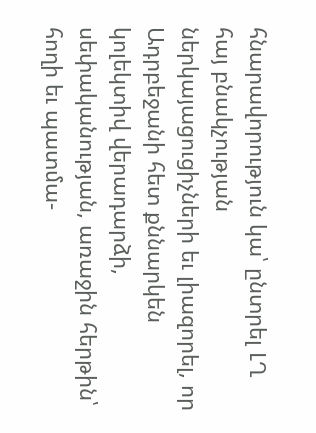հնարավորություն կա՝ ընտրել ԼՂ հայ բնակչության ներկայացուցիչների եւ լիազորել, որ Ադրբեջանի հետ քննարկեն կոլեկտիվ վերադարձի, սեփականության, առաջին հերթին՝ հողի եւ պատմա-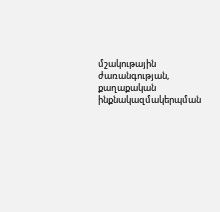մշակութային ժառանգության, քաղաքական ինքնակազմակերպման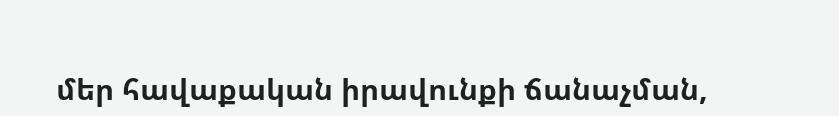մեր հավաքական իրավունքի ճանաչման,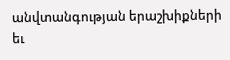անվտանգության երաշխիքների եւ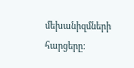մեխանիզմների հարցերը: